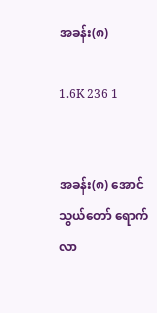အခန်း(၈)

1.6K 236 1


အခန်း(၈) အောင်သွယ်တော် ရောက်လာ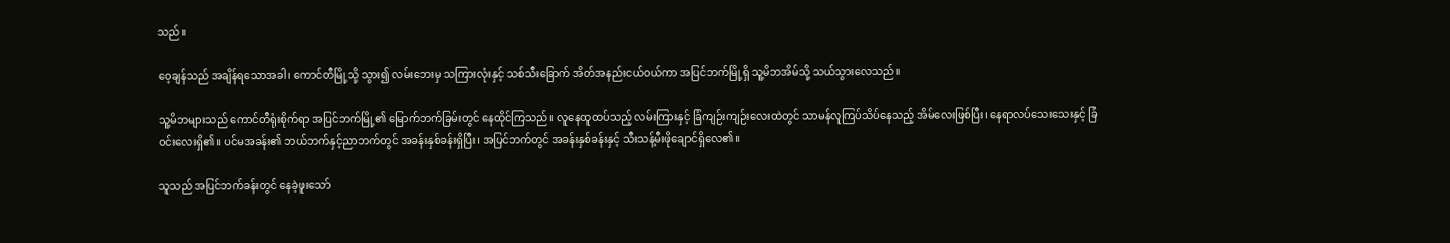သည်။

ဝေ့ချန်သည် အချိန်ရသောအခါ၊ ကောင်တီမြို့သို့ သွား၍ လမ်းဘေးမှ သကြားလုံးနှင့် သစ်သီးခြောက် အိတ်အနည်းငယ်ဝယ်ကာ အပြင်ဘက်မြို့ရှိ သူ့မိဘအိမ်သို့ သယ်သွားလေသည်။

သူ့မိဘများသည် ကောင်တီရုံးစိုက်ရာ အပြင်ဘက်မြို့၏ မြောက်ဘက်ခြမ်းတွင် နေထိုင်ကြသည်။ လူနေထူထပ်သည့် လမ်းကြားနှင့် ခြံကျဉ်းကျဉ်းလေးထဲတွင် သာမန်လူကြပ်သိပ်နေသည့် အိမ်လေးဖြစ်ပြီး၊ နေရာလပ်သေးသေးနှင့် ခြံ၀င်းလေးရှိ၏။ ပင်မအခန်း၏ ဘယ်ဘက်နှင့်ညာဘက်တွင် အခန်းနှစ်ခန်းရှိပြီး၊ အပြင်ဘက်တွင် အခန်းနှစ်ခန်းနှင့် သီးသန့်မီးဖိုချောင်ရှိလေ၏။

သူသည် အပြင်ဘက်ခန်းတွင် နေခဲ့ဖူးသော်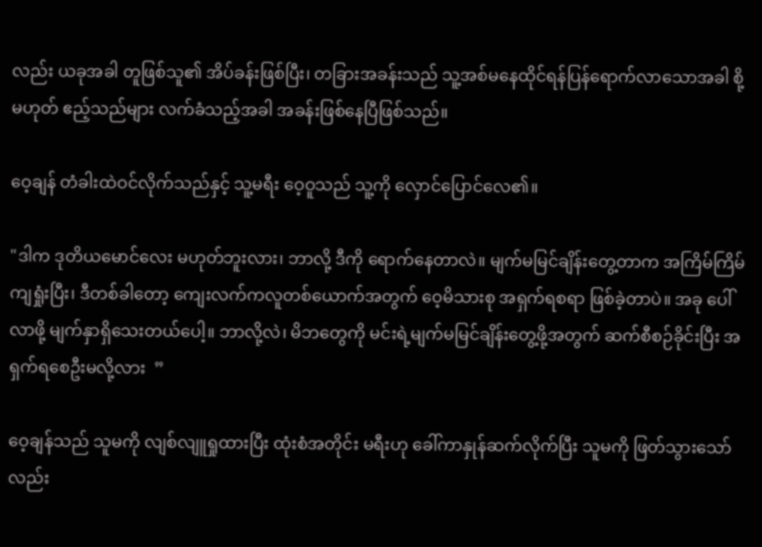လည်း ယခုအခါ တူဖြစ်သူ၏ အိပ်ခန်းဖြစ်ပြီး၊ တခြားအခန်းသည် သူ့အစ်မနေထိုင်ရန်ပြန်ရောက်လာသောအခါ စို့မဟုတ် ဧည့်သည်များ လက်ခံသည့်အခါ အခန်းဖြစ်နေပြီဖြစ်သည်။

ဝေ့ချန် တံခါးထဲဝင်လိုက်သည်နှင့် သူ့မရီး ဝေ့ဝူသည် သူ့ကို လှောင်ပြောင်လေ၏။

"ဒါက ဒုတိယမောင်လေး မဟုတ်ဘူးလား၊ ဘာလို့ ဒီကို ရောက်နေတာလဲ။ မျက်မမြင်ချိန်းတွေ့တာက အကြိမ်ကြိမ် ကျရှုံးပြီး၊ ဒီတစ်ခါတော့ ကျေးလက်ကလူတစ်ယောက်အတွက် ဝေ့မိသားစု အရှက်ရစရာ ဖြစ်ခဲ့တာပဲ။ အခု ပေါ်လာ‌ဖို့ မျက်နှာရှိသေးတယ်ပေါ့။ ဘာလို့လဲ၊ မိဘတွေကို မင်းရဲ့မျက်မမြင်ချိန်းတွေ့ဖို့အတွက် ဆက်စီစဉ်ခိုင်းပြီး အရှက်ရစေဦးမလို့လား  ”

ဝေ့ချန်သည် သူမကို လျစ်လျူရှုထားပြီး ထုံးစံအတိုင်း မရီးဟု ခေါ်ကာနှုန်ဆက်လိုက်ပြီး သူမကို ဖြတ်သွားသော်လည်း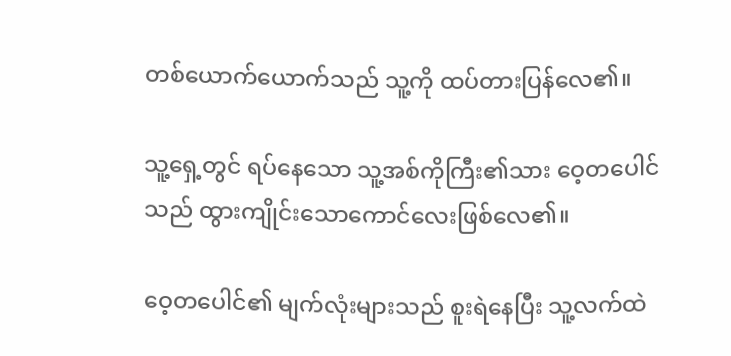တစ်ယောက်ယောက်သည် သူ့ကို ထပ်တားပြန်လေ၏။

သူ့ရှေ့တွင် ရပ်နေသော သူ့အစ်ကိုကြီး၏သား ဝေ့တပေါင်သည် ထွားကျိုင်းသောကောင်လေးဖြစ်လေ၏။

ဝေ့တပေါင်၏ မျက်လုံးများသည် စူးရဲနေပြီး သူ့လက်ထဲ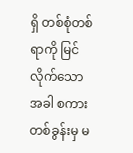ရှိ တစ်စုံတစ်ရာကို မြင်လိုက်သောအခါ စကားတစ်ခွန်းမှ မ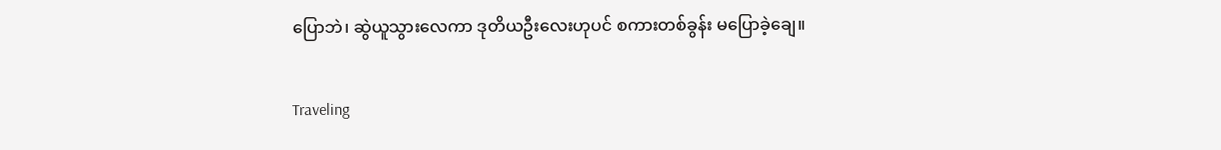ပြောဘဲ၊ ဆွဲယူသွားလေကာ ဒုတိယဦးလေးဟုပင် စကားတစ်ခွန်း မပြောခဲ့ချေ။

Traveling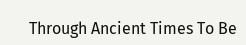Through Ancient Times To Be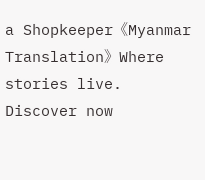a Shopkeeper《Myanmar Translation》Where stories live. Discover now